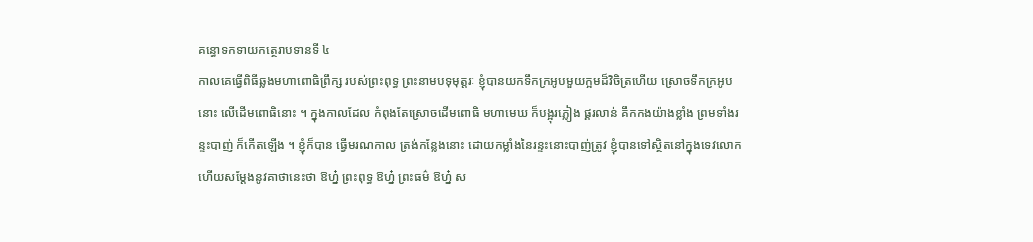គន្ធោទកទាយកត្ថេរាបទានទី ៤
កាលគេធ្វើពិធីឆ្លងមហាពោធិព្រឹក្ស របស់ព្រះពុទ្ធ ព្រះនាមបទុមុត្តរៈ ខ្ញុំបានយកទឹកក្រអូបមួយក្អមដ៏វិចិត្រហើយ ស្រោចទឹកក្រអូបនោះ លើដើមពោធិនោះ ។ ក្នុងកាលដែល កំពុងតែស្រោចដើមពោធិ មហាមេឃ ក៏បង្អុរភ្លៀង ផ្គរលាន់ គឹកកងយ៉ាងខ្លាំង ព្រមទាំងរន្ទះបាញ់ ក៏កើតឡើង ។ ខ្ញុំក៏បាន ធ្វើមរណកាល ត្រង់កន្លែងនោះ ដោយកម្លាំងនៃរន្ទះនោះបាញ់ត្រូវ ខ្ញុំបានទៅស្ថិតនៅក្នុងទេវលោក ហើយសម្តែងនូវគាថានេះថា ឱហ្ន៎ ព្រះពុទ្ធ ឱហ្ន៎ ព្រះធម៌ ឱហ្ន៎ ស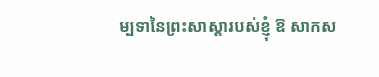ម្បទានៃព្រះសាស្តារបស់ខ្ញុំ ឱ សាកស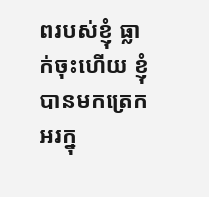ពរបស់ខ្ញុំ ធ្លាក់ចុះហើយ ខ្ញុំបានមកត្រេកអរក្នុ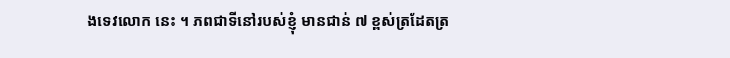ងទេវលោក នេះ ។ ភពជាទីនៅរបស់ខ្ញុំ មានជាន់ ៧ ខ្ពស់ត្រដែតត្រ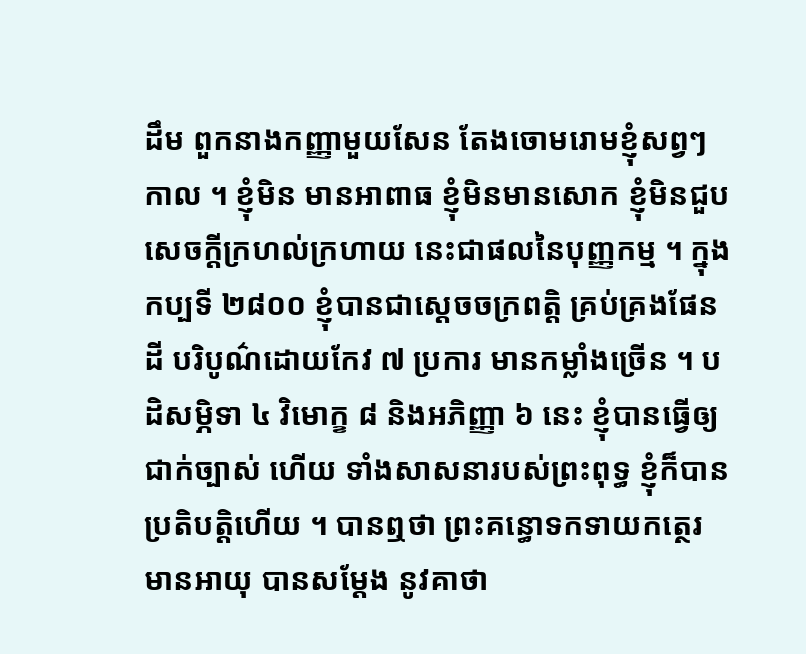ដឹម ពួកនាងកញ្ញាមួយសែន តែងចោមរោមខ្ញុំសព្វៗ កាល ។ ខ្ញុំមិន មានអាពាធ ខ្ញុំមិនមានសោក ខ្ញុំមិនជួបសេចក្តីក្រហល់ក្រហាយ នេះជាផលនៃបុញ្ញកម្ម ។ ក្នុងកប្បទី ២៨០០ ខ្ញុំបានជាស្តេចចក្រពត្តិ គ្រប់គ្រងផែនដី បរិបូណ៌ដោយកែវ ៧ ប្រការ មានកម្លាំងច្រើន ។ បដិសម្ភិទា ៤ វិមោក្ខ ៨ និងអភិញ្ញា ៦ នេះ ខ្ញុំបានធ្វើឲ្យជាក់ច្បាស់ ហើយ ទាំងសាសនារបស់ព្រះពុទ្ធ ខ្ញុំក៏បានប្រតិបត្តិហើយ ។ បានឮថា ព្រះគន្ធោទកទាយកត្ថេរមានអាយុ បានសម្តែង នូវគាថា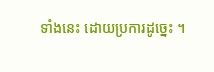ទាំងនេះ ដោយប្រការដូច្នេះ ។